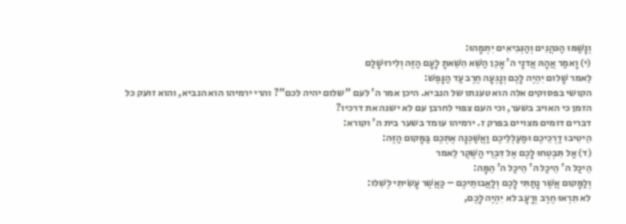וְנָשַׁמּוּ הַכּהֲנִים וְהַנְּבִיאִים יִתְמָהוּ:
(י) וָאמַר אֲהָהּ אֲדנָי ה' אָכֵן הַשֵּׁא הִשֵּׁאתָ לָעָם הַזֶּה וְלִירוּשָׁלַם
לֵאמר שָׁלום יִהְיֶה לָכֶם וְנָגְעָה חֶרֶב עַד הַנָּפֶשׁ:
הקושי בפסוקים אלה הוא טענתו של הנביא. היכן אמר ה' לעם "שלום יהיה לכם"? והרי ירמיהו הוא הנביא, והוא זועק כל הזמן כי האויב בשער, וכי העם צפוי לחרבן עם לא ישנה את דרכיו?
דברים דומים מצויים בפרק ז. ירמיהו עומד בשער בית ה' וקורא:
הֵיטִיבוּ דַרְכֵיכֶם וּמַעַלְלֵיכֶם וַאֲשַׁכְּנָה אֶתְכֶם בַּמָּקום הַזֶּה:
(ד) אַל תִּבְטְחוּ לָכֶם אֶל דִּבְרֵי הַשֶּׁקֶר לֵאמר
הֵיכַל ה' הֵיכַל ה' הֵיכַל ה' הֵמָּה:
וְלַמָּקום אֲשֶׁר נָתַתִּי לָכֶם וְלַאֲבותֵיכֶם – כַּאֲשֶׁר עָשִׂיתִי לְשִׁלו:
לא תִרְאוּ חֶרֶב וְרָעָב לא יִהְיֶה לָכֶם,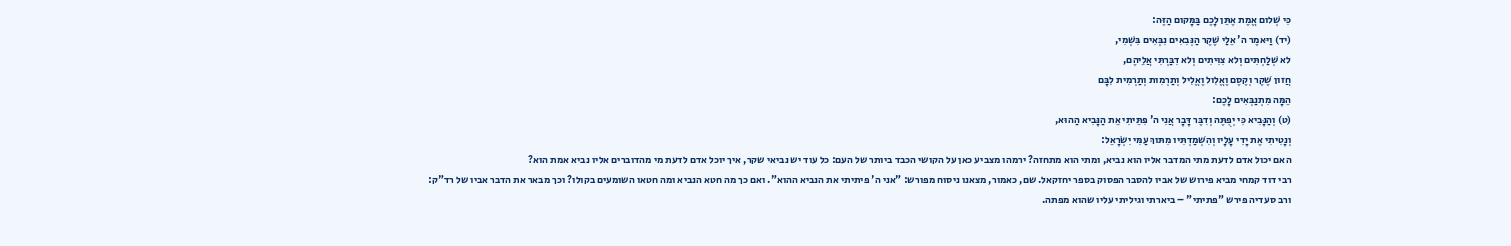כִּי שְׁלום אֱמֶת אֶתֵּן לָכֶם בַּמָּקום הַזֶּה:
(יד) וַיּאמֶר ה' אֵלַי שֶׁקֶר הַנְּבִאִים נִבְּאִים בִּשְׁמִי,
לא שְׁלַחְתִּים וְלא צִוִּיתִים וְלא דִבַּרְתִּי אֲלֵיהֶם,
חֲזון שֶׁקֶר וְקֶסֶם וֶאֱלִול וֶאֱלִיל וְתַרְמִות וְתַרְמִית לִבָּם
הֵמָּה מִתְנַבְּאִים לָכֶם:
(ט) וְהַנָּבִיא כִּי יְפֻתֶּה וְדִבֶּר דָּבָר אֲנִי ה' פִּתֵּיתִי אֵת הַנָּבִיא הַהוּא,
וְנָטִיתִי אֶת יָדִי עָלָיו וְהִשְׁמַדְתִּיו מִתּוךְ עַמִּי יִשְׂרָאֵל:
האם יכול אדם לדעת מתי המדבר אליו הוא נביא, ומתי הוא מתחזה? ירמהו מצביע כאן על הקושי הכבד ביותר של העם: כל עוד יש נביאי שקר, איך יוכל אדם לדעת מי מהדוברים אליו נביא אמת הוא?
רבי דוד קמחי מביא פירוש של אביו להסבר הפסוק בספר יחזקאל. שם, כאמור, מצאנו ניסוח מפורש: "אני ה' פיתיתי את הנביא ההוא". ואם כך מה חטא הנביא ומה חטאו השומעים בקולו? וכך מבאר את הדבר אביו של רד"ק:
ורב סעדיה פירש "פתיתי" – ביארתי וגיליתי עליו שהוא מפתה.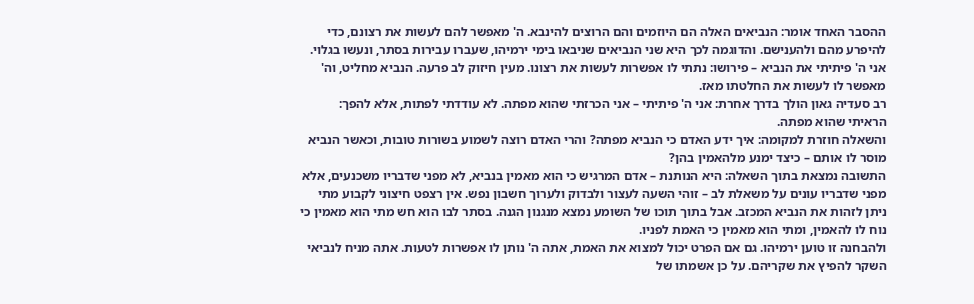ההסבר האחד אומר: הנביאים האלה הם היוזמים והם הרוצים להינבא. ה' מאפשר להם לעשות את רצונם, כדי להיפרע מהם ולהענישם. והדוגמה לכך היא שני הנביאים שניבאו בימי ירמיהו, שעברו עבירות בסתר, ונעשו בגלוי. אני ה' פיתיתי את הנביא – פירושו: נתתי לו אפשרות לעשות את רצונו. מעין חיזוק לב פרעה. הנביא מחליט, וה' מאפשר לו לעשות את החלטתו מאז.
רב סעדיה גאון הולך בדרך אחרת: אני ה' פיתיתי – אני הכרזתי שהוא מפתה. לא עודדתי לפתות, אלא להפך: הראיתי שהוא מפתה.
והשאלה חוזרת למקומה: איך ידע האדם כי הנביא מפתה? והרי האדם רוצה לשמוע בשורות טובות, וכאשר הנביא מוסר לו אותם – כיצד ימנע מלהאמין בהן?
התשובה נמצאת בתוך השאלה: היא הנותנת – אדם המרגיש כי הוא מאמין בנביא, לא מפני שדבריו משכנעים, אלא מפני שדבריו עונים על משאלת לב – זוהי השעה לעצור ולבדוק ולערוך חשבון נפש. אין רצפט חיצוני לקבוע מתי ניתן לזהות את הנביא המכזב. אבל בתוך תוכו של השומע נמצא מנגנון הגנה. בסתר לבו הוא חש מתי הוא מאמין כי נוח לו להאמין, ומתי הוא מאמין כי האמת לפניו.
ולהבחנה זו טוען ירמיהו. גם אם הפרט יכול למצוא את האמת, אתה ה' נותן לו אפשרות לטעות. אתה מניח לנביאי השקר להפיץ את שקריהם. על כן אשמתו של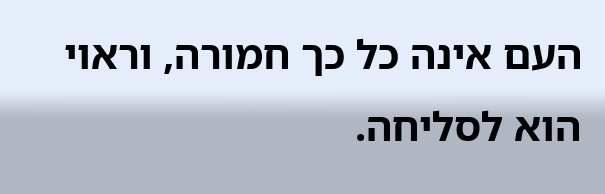העם אינה כל כך חמורה, וראוי הוא לסליחה.